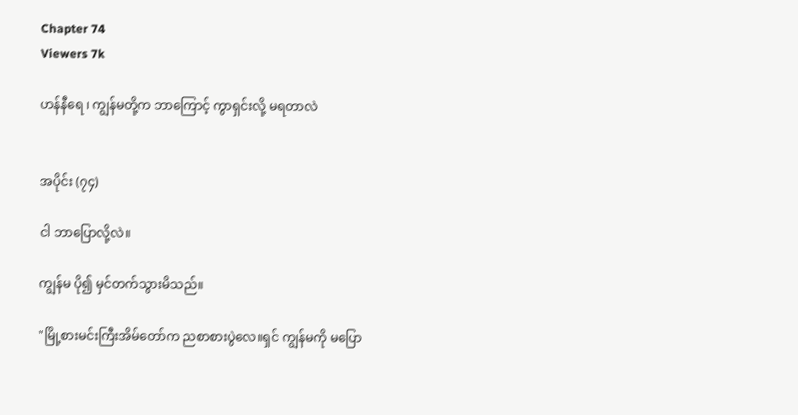Chapter 74
Viewers 7k

ဟန်နီရေ ၊ ကျွန်မတို့က ဘာကြောင့် ကွာရှင်းလို့ မရတာလဲ


အပိုင်း (၇၄)

ငါ ဘာပြောလို့လဲ။

ကျွန်မ ပို၍ မှင်တက်သွားမိသည်။

"မြို့စားမင်းကြီးအိမ်တော်က ညစာစားပွဲလေ။ရှင် ကျွန်မကို မပြော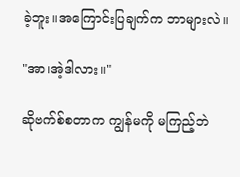ခဲ့ဘူး။အကြောင်းပြချက်က ဘာများလဲ။

"အာ၊အဲ့ဒါလား။"

ဆိုဗက်စ်စတာက ကျွန်မကို မကြည့်ဘဲ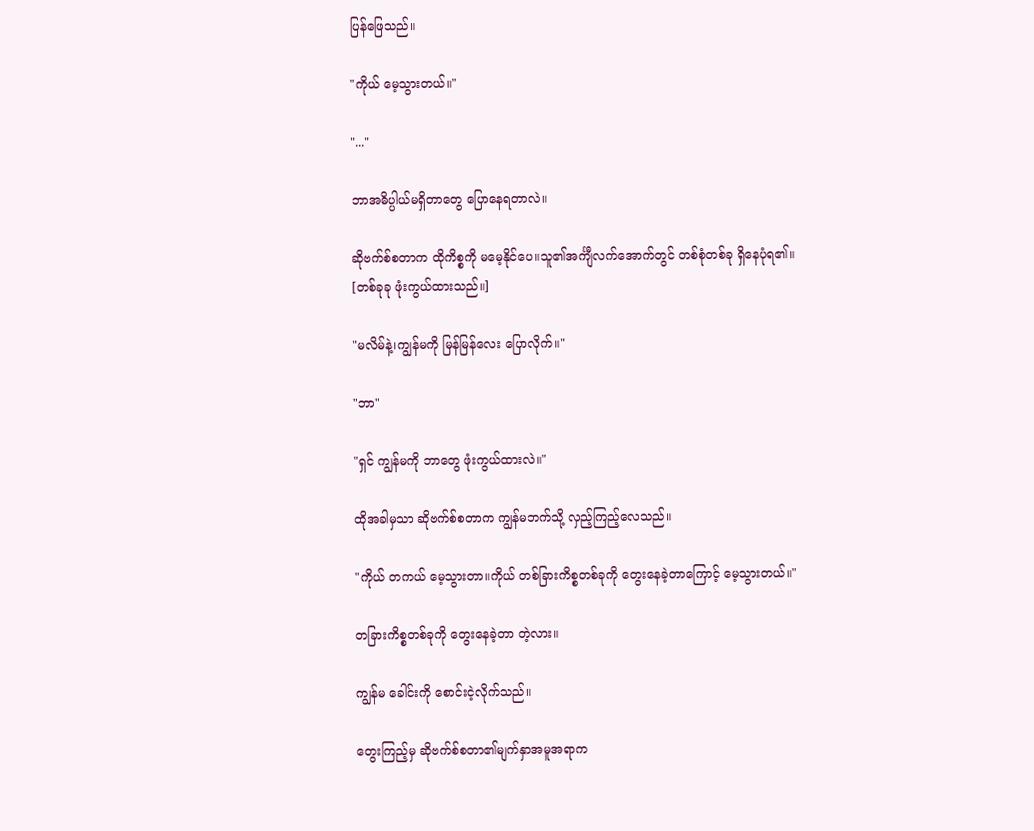ပြန်ဖြေသည်။

"ကိုယ် မေ့သွားတယ်။"

"..."

ဘာအဓိပ္ပါယ်မရှိတာတွေ ပြောနေရတာလဲ။

ဆိုဗက်စ်စတာက ထိုကိစ္စကို မမေ့နိုင်ပေ။သူ၏အင်္ကျီလက်အောက်တွင် တစ်စုံတစ်ခု ရှိနေပုံရ၏။
[တစ်ခုခု ဖုံးကွယ်ထားသည်။]

"မလိမ်နဲ့၊ကျွန်မကို မြန်မြန်လေး ပြောလိုက်။"

"ဘာ"

"ရှင် ကျွန်မကို ဘာတွေ ဖုံးကွယ်ထားလဲ။"

ထိုအခါမှသာ ဆိုဗက်စ်စတာက ကျွန်မဘက်သို့ လှည့်ကြည့်လေသည်။

"ကိုယ် တကယ် မေ့သွားတာ။ကိုယ် တစ်ခြားကိစ္စတစ်ခုကို တွေးနေခဲ့တာကြောင့် မေ့သွားတယ်။"

တခြားကိစ္စတစ်ခုကို တွေးနေခဲ့တာ တဲ့လား။

ကျွန်မ ခေါင်းကို စောင်းငဲ့လိုက်သည်။

တွေးကြည့်မှ ဆိုဗက်စ်စတာ၏မျက်နှာအမူအရာက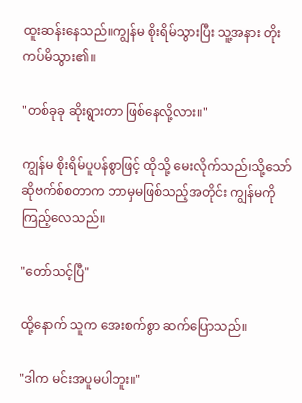ထူးဆန်းနေသည်။ကျွန်မ စိုးရိမ်သွားပြီး သူ့အနား တိုးကပ်မိသွား၏။

"တစ်ခုခု ဆိုးရွားတာ ဖြစ်နေလို့လား။"

ကျွန်မ စိုးရိမ်ပူပန်စွာဖြင့် ထိုသို့ မေးလိုက်သည်၊သို့သော် ဆိုဗက်စ်စတာက ဘာမှမဖြစ်သည့်အတိုင်း ကျွန်မကို ကြည့်လေသည်။

"တော်သင့်ပြီ"

ထို့နောက် သူက အေးစက်စွာ ဆက်ပြောသည်။

"ဒါက မင်းအပူမပါဘူး။"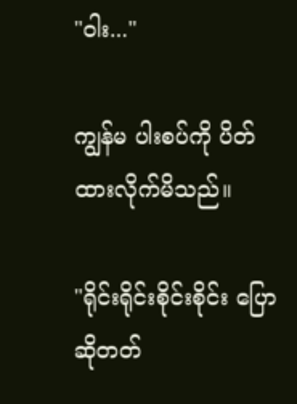"ဝါး..."

ကျွန်မ ပါးစပ်ကို ပိတ်ထားလိုက်မိသည်။

"ရိုင်းရိုင်းစိုင်းစိုင်း ပြောဆိုတတ်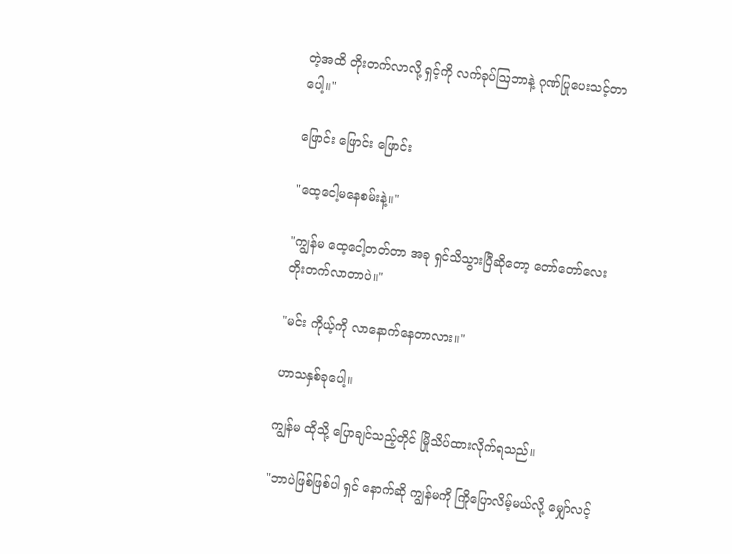တဲ့အထိ တိုးတက်လာလို့ ရှင့်ကို လက်ခုပ်ဩဘာနဲ့ ဂုဏ်ပြုပေးသင့်တာပေါ့။"

ဖြောင်း ဖြောင်း ဖြောင်း

"ထေ့ငေါ့မနေစမ်းနဲ့။"

"ကျွန်မ ထေ့ငေါ့တတ်တာ အခု ရှင်သိသွားပြီဆိုတော့ တော်တော်လေး တိုးတက်လာတာပဲ။"

"မင်း ကိုယ့်ကို လာနောက်နေတာလား။"

ဟာသနှစ်ခုပေါ့။

ကျွန်မ ထိုသို့ ပြောချင်သည့်တိုင် မြိုသိပ်ထားလိုက်ရသည်။

"ဘာပဲဖြစ်ဖြစ်ပါ ရှင် နောက်ဆို ကျွန်မကို ကြိုပြောလိမ့်မယ်လို့ မျှော်လင့်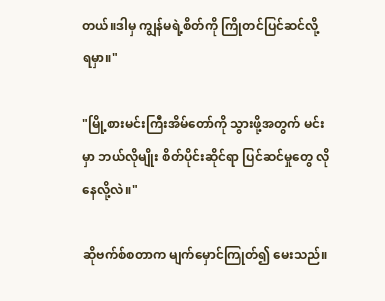တယ်။ဒါမှ ကျွန်မရဲ့စိတ်ကို ကြိုတင်ပြင်ဆင်လို့ ရမှာ။"

"မြို့စားမင်းကြီးအိမ်တော်ကို သွားဖို့အတွက် မင်းမှာ ဘယ်လိုမျိုး စိတ်ပိုင်းဆိုင်ရာ ပြင်ဆင်မှုတွေ လိုနေလို့လဲ။"

ဆိုဗက်စ်စတာက မျက်မှောင်ကြုတ်၍ မေးသည်။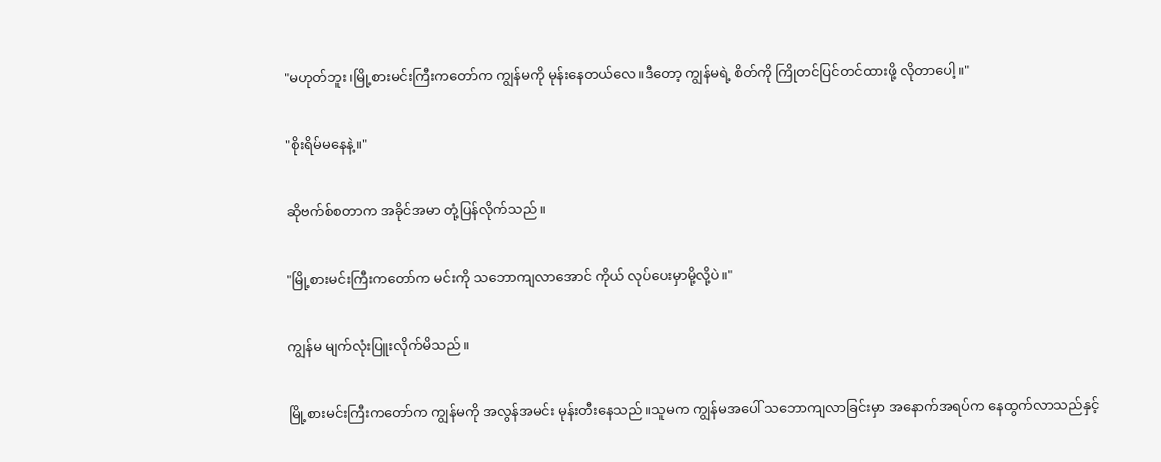"မဟုတ်ဘူး၊မြို့စားမင်းကြီးကတော်က ကျွန်မကို မုန်းနေတယ်လေ။ဒီတော့ ကျွန်မရဲ့ စိတ်ကို ကြိုတင်ပြင်တင်ထားဖို့ လိုတာပေါ့။"

"စိုးရိမ်မနေနဲ့။"

ဆိုဗက်စ်စတာက အခိုင်အမာ တုံ့ပြန်လိုက်သည်။

"မြို့စားမင်းကြီးကတော်က မင်းကို သဘောကျလာအောင် ကိုယ် လုပ်ပေးမှာမို့လို့ပဲ။"

ကျွန်မ မျက်လုံးပြူးလိုက်မိသည်။

မြို့စားမင်းကြီးကတော်က ကျွန်မကို အလွန်အမင်း မုန်းတီးနေသည်။သူမက ကျွန်မအပေါ် သဘောကျလာခြင်းမှာ အနောက်အရပ်က နေထွက်လာသည်နှင့်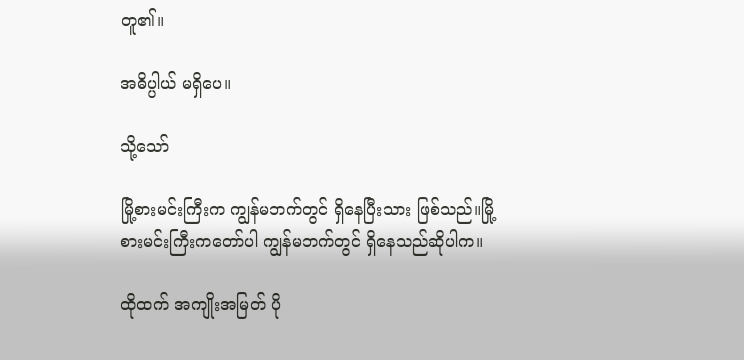တူ၏။

အဓိပ္ပါယ် မရှိပေ။

သို့သော်

မြို့စားမင်းကြီးက ကျွန်မဘက်တွင် ရှိနေပြီးသား ဖြစ်သည်။မြို့စားမင်းကြီးကတော်ပါ ကျွန်မဘက်တွင် ရှိနေသည်ဆိုပါက။

ထိုထက် အကျိုးအမြတ် ပို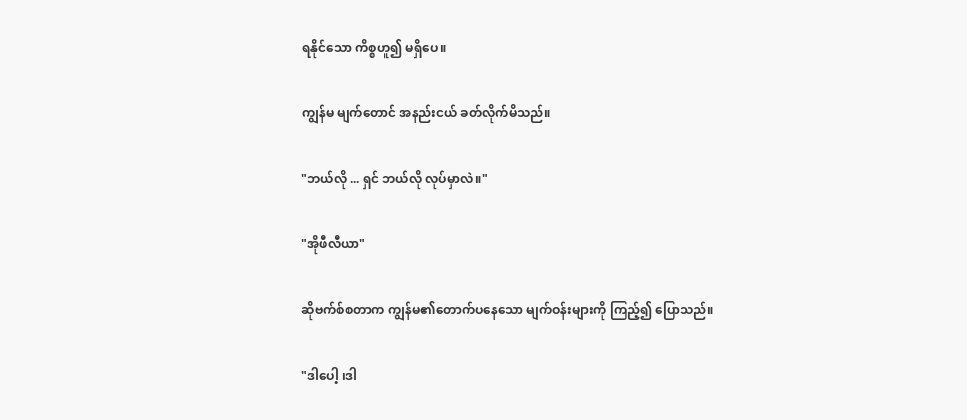ရနိုင်သော ကိစ္စဟူ၍ မရှိပေ။

ကျွန်မ မျက်တောင် အနည်းငယ် ခတ်လိုက်မိသည်။

"ဘယ်လို ... ရှင် ဘယ်လို လုပ်မှာလဲ။"

"အိုဖီလီယာ"

ဆိုဗက်စ်စတာက ကျွန်မ၏တောက်ပနေသော မျက်ဝန်းများကို ကြည့်၍ ပြောသည်။

"ဒါပေါ့ ၊ဒါ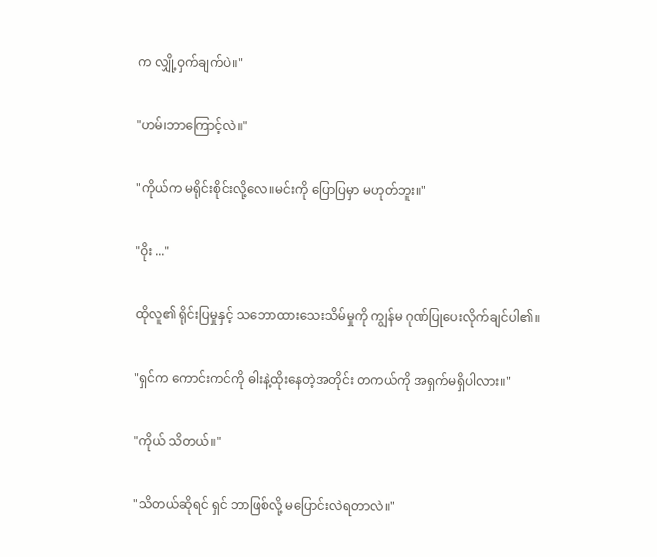က လျှို့ဝှက်ချက်ပဲ။"

"ဟမ်၊ဘာကြောင့်လဲ။"

"ကိုယ်က မရိုင်းစိုင်းလို့လေ။မင်းကို ပြောပြမှာ မဟုတ်ဘူး။"

"ဝိုး ..."

ထိုလူ၏ ရိုင်းပြမှုနှင့် သဘောထားသေးသိမ်မှုကို ကျွန်မ ဂုဏ်ပြုပေးလိုက်ချင်ပါ၏။

"ရှင်က ကောင်းကင်ကို ဓါးနဲ့ထိုးနေတဲ့အတိုင်း တကယ်ကို အရှက်မရှိပါလား။"

"ကိုယ် သိတယ်။"

"သိတယ်ဆိုရင် ရှင် ဘာဖြစ်လို့ မပြောင်းလဲရတာလဲ။"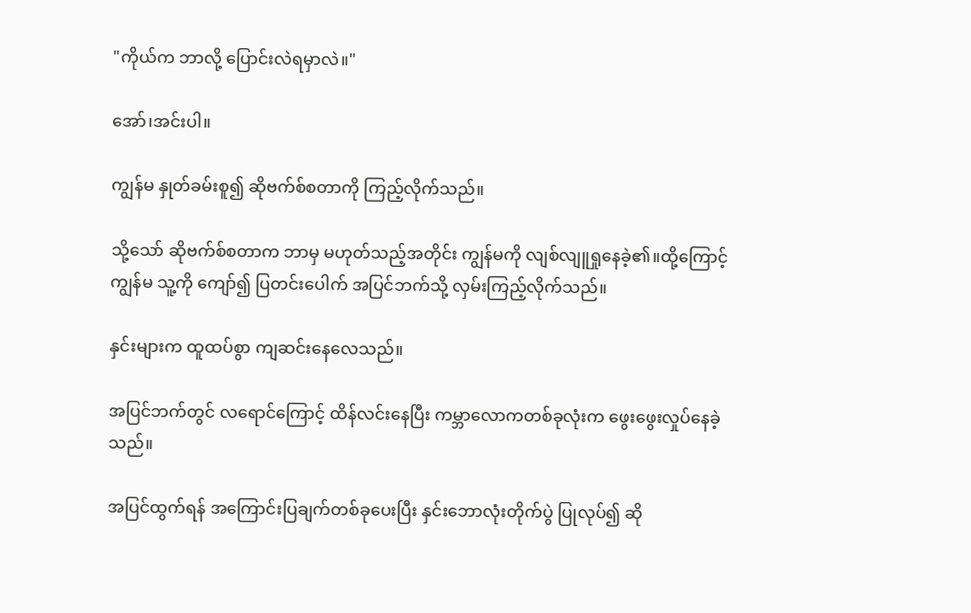"ကိုယ်က ဘာလို့ ပြောင်းလဲရမှာလဲ။"

အော်၊အင်းပါ။

ကျွန်မ နှုတ်ခမ်းစူ၍ ဆိုဗက်စ်စတာကို ကြည့်လိုက်သည်။

သို့သော် ဆိုဗက်စ်စတာက ဘာမှ မဟုတ်သည့်အတိုင်း ကျွန်မကို လျစ်လျူရှုနေခဲ့၏။ထို့ကြောင့် ကျွန်မ သူ့ကို ကျော်၍ ပြတင်းပေါက် အပြင်ဘက်သို့ လှမ်းကြည့်လိုက်သည်။

နှင်းများက ထူထပ်စွာ ကျဆင်းနေလေသည်။

အပြင်ဘက်တွင် လရောင်ကြောင့် ထိန်လင်းနေပြီး ကမ္ဘာလောကတစ်ခုလုံးက ဖွေးဖွေးလှုပ်နေခဲ့သည်။

အပြင်ထွက်ရန် အကြောင်းပြချက်တစ်ခုပေးပြီး နှင်းဘောလုံးတိုက်ပွဲ ပြုလုပ်၍ ဆို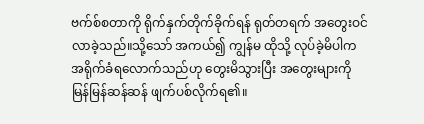ဗက်စ်စတာကို ရိုက်နှက်တိုက်ခိုက်ရန် ရုတ်တရက် အတွေးဝင်လာခဲ့သည်။သို့သော် အကယ်၍ ကျွန်မ ထိုသို့ လုပ်ခဲ့မိပါက အရိုက်ခံရလောက်သည်ဟု တွေးမိသွားပြီး အတွေးများကို မြန်မြန်ဆန်ဆန် ဖျက်ပစ်လိုက်ရ၏။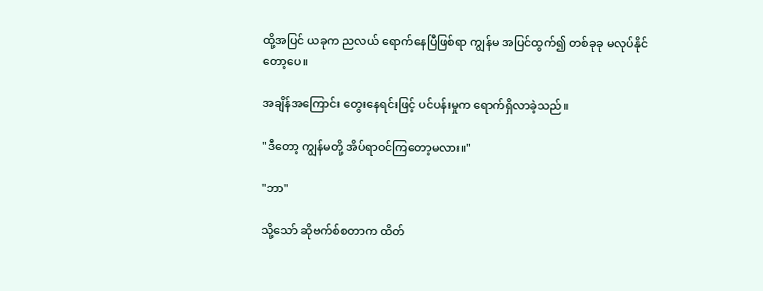ထို့အပြင် ယခုက ညလယ် ရောက်နေပြီဖြစ်ရာ ကျွန်မ အပြင်ထွက်၍ တစ်ခုခု မလုပ်နိုင်တော့ပေ။

အချိန်အကြောင်း တွေးနေရင်းဖြင့် ပင်ပန်းမှုက ရောက်ရှိလာခဲ့သည်။

"ဒီတော့ ကျွန်မတို့ အိပ်ရာဝင်ကြတော့မလား။"

"ဘာ"

သို့သော် ဆိုဗက်စ်စတာက ထိတ်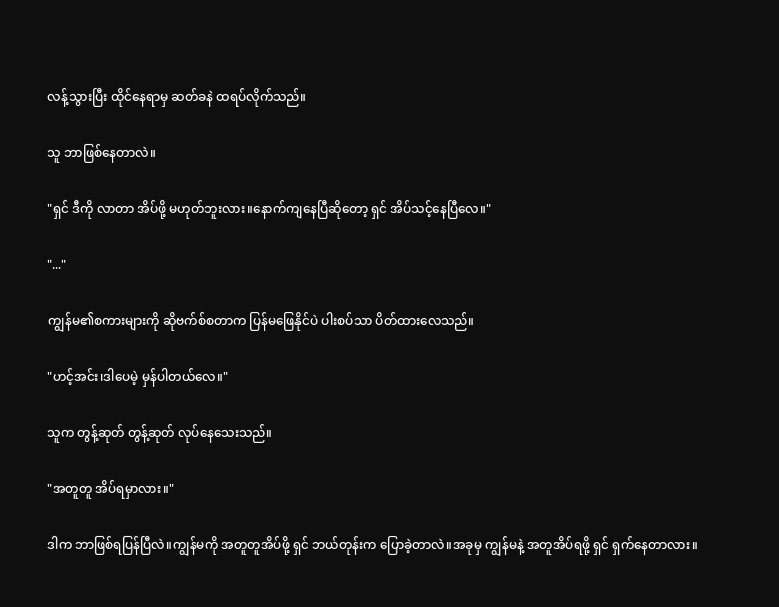လန့်သွားပြီး ထိုင်နေရာမှ ဆတ်ခနဲ ထရပ်လိုက်သည်။

သူ ဘာဖြစ်နေတာလဲ။

"ရှင် ဒီကို လာတာ အိပ်ဖို့ မဟုတ်ဘူးလား။နောက်ကျနေပြီဆိုတော့ ရှင် အိပ်သင့်နေပြီလေ။"

"..."

ကျွန်မ၏စကားများကို ဆိုဗက်စ်စတာက ပြန်မဖြေနိုင်ပဲ ပါးစပ်သာ ပိတ်ထားလေသည်။

"ဟင့်အင်း၊ဒါပေမဲ့ မှန်ပါတယ်လေ။"

သူက တွန့်ဆုတ် တွန့်ဆုတ် လုပ်နေသေးသည်။

"အတူတူ အိပ်ရမှာလား။"

ဒါက ဘာဖြစ်ရပြန်ပြီလဲ။ကျွန်မကို အတူတူအိပ်ဖို့ ရှင် ဘယ်တုန်းက ပြောခဲ့တာလဲ။အခုမှ ကျွန်မနဲ့ အတူအိပ်ရဖို့ ရှင် ရှက်နေတာလား။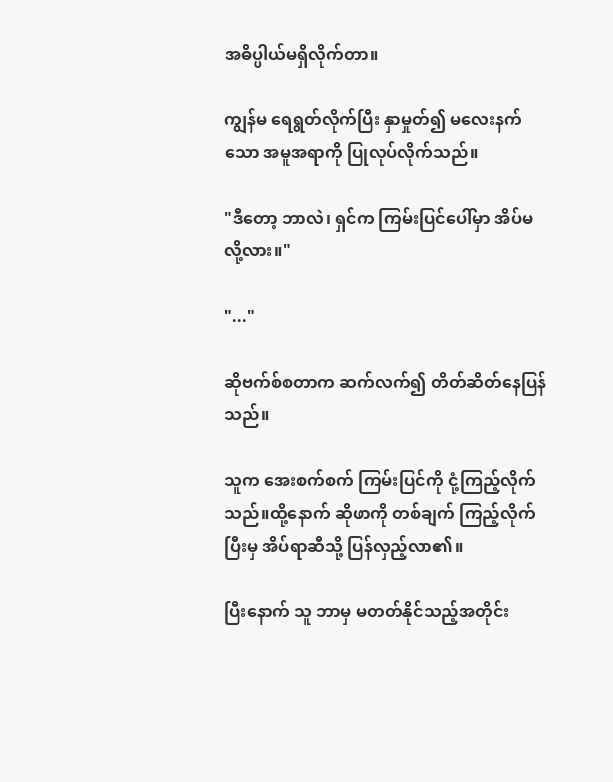အဓိပ္ပါယ်မရှိလိုက်တာ။

ကျွန်မ ရေရွတ်လိုက်ပြီး နှာမှုတ်၍ မလေးနက်သော အမူအရာကို ပြုလုပ်လိုက်သည်။

"ဒီတော့ ဘာလဲ၊ ရှင်က ကြမ်းပြင်ပေါ်မှာ အိပ်မလို့လား။"

"..."

ဆိုဗက်စ်စတာက ဆက်လက်၍ တိတ်ဆိတ်နေပြန်သည်။

သူက အေးစက်စက် ကြမ်းပြင်ကို ငုံ့ကြည့်လိုက်သည်။ထို့နောက် ဆိုဖာကို တစ်ချက် ကြည့်လိုက်ပြီးမှ အိပ်ရာဆီသို့ ပြန်လှည့်လာ၏။

ပြီးနောက် သူ ဘာမှ မတတ်နိုင်သည့်အတိုင်း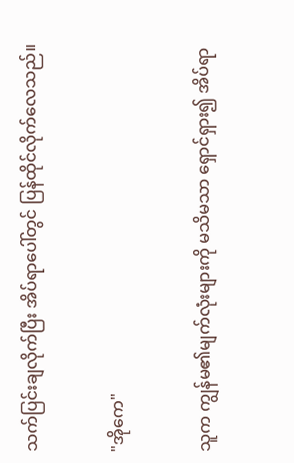သက်ပြင်းချလိုက်ပြီး အိပ်ရာပေါ်တွင် ပြန်ထိုင်လိုက်လေသည်။

"အိုကေ"

သူက ကျွန်မ၏မျက်လုံးများကို မသိမသာ ရှောင်ရှား၍ အိပ်ရာ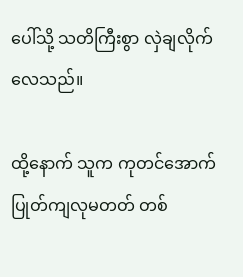ပေါ်သို့ သတိကြီးစွာ လှဲချလိုက်လေသည်။

ထို့နောက် သူက ကုတင်အောက် ပြုတ်ကျလုမတတ် တစ်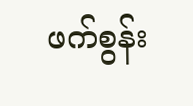ဖက်စွန်း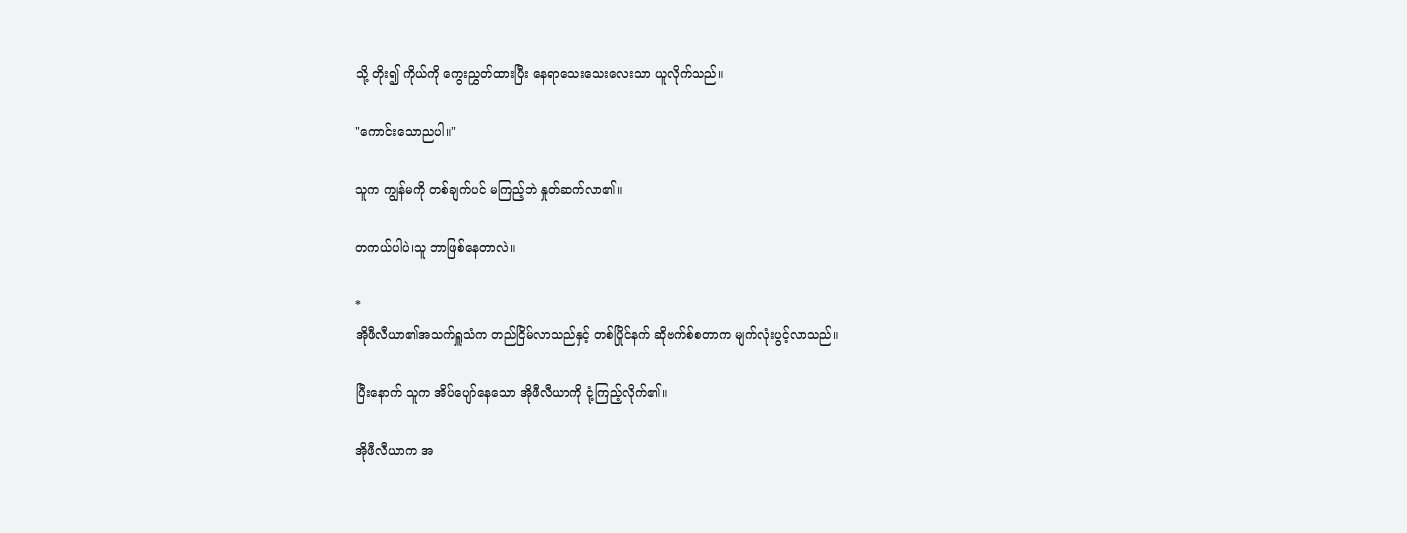သို့ တိုး၍ ကိုယ်ကို ကွေးညွှတ်ထားပြီး နေရာသေးသေးလေးသာ ယူလိုက်သည်။

"ကောင်းသောညပါ။"

သူက ကျွန်မကို တစ်ချက်ပင် မကြည့်ဘဲ နှုတ်ဆက်လာ၏။

တကယ်ပါပဲ၊သူ ဘာဖြစ်နေတာလဲ။

*
အိုဖီလီယာ၏အသက်ရှူသံက တည်ငြိမ်လာသည်နှင့် တစ်ပြိုင်နက် ဆိုဗက်စ်စတာက မျက်လုံးပွင့်လာသည်။

ပြီးနောက် သူက အိပ်ပျော်နေသော အိုဖီလီယာကို ငုံ့ကြည့်လိုက်၏။

အိုဖီလီယာက အ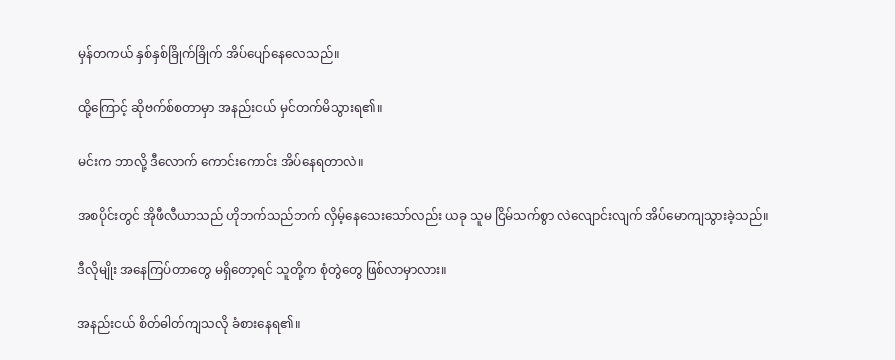မှန်တကယ် နှစ်နှစ်ခြိုက်ခြိုက် အိပ်ပျော်နေလေသည်။

ထို့ကြောင့် ဆိုဗက်စ်စတာမှာ အနည်းငယ် မှင်တက်မိသွားရ၏။

မင်းက ဘာလို့ ဒီလောက် ကောင်းကောင်း အိပ်နေရတာလဲ။

အစပိုင်းတွင် အိုဖီလီယာသည် ဟိုဘက်သည်ဘက် လှိမ့်နေသေးသော်လည်း ယခု သူမ ငြိမ်သက်စွာ လဲလျောင်းလျက် အိပ်မောကျသွားခဲ့သည်။

ဒီလိုမျိုး အနေကြပ်တာတွေ မရှိတော့ရင် သူတို့က စုံတွဲတွေ ဖြစ်လာမှာလား။

အနည်းငယ် စိတ်ဓါတ်ကျသလို ခံစားနေရ၏။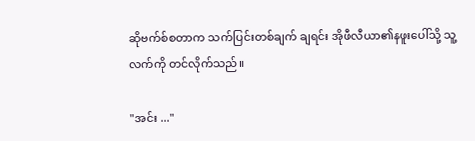ဆိုဗက်စ်စတာက သက်ပြင်းတစ်ချက် ချရင်း အိုဖီလီယာ၏နဖူးပေါ်သို့ သူ့လက်ကို တင်လိုက်သည်။

"အင်း ..."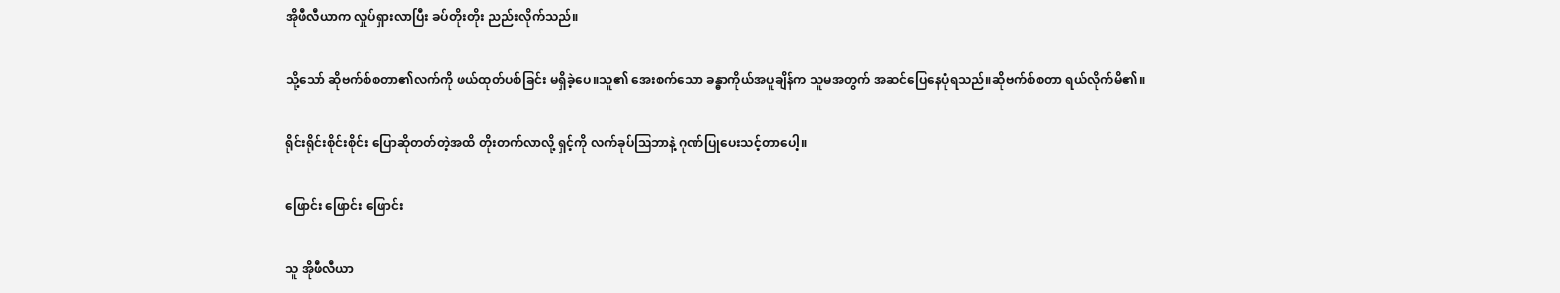အိုဖီလီယာက လှုပ်ရှားလာပြီး ခပ်တိုးတိုး ညည်းလိုက်သည်။

သို့သော် ဆိုဗက်စ်စတာ၏လက်ကို ဖယ်ထုတ်ပစ်ခြင်း မရှိခဲ့ပေ။သူ၏ အေးစက်သော ခန္ဓာကိုယ်အပူချိန်က သူမအတွက် အဆင်ပြေနေပုံရသည်။ဆိုဗက်စ်စတာ ရယ်လိုက်မိ၏။

ရိုင်းရိုင်းစိုင်းစိုင်း ပြောဆိုတတ်တဲ့အထိ တိုးတက်လာလို့ ရှင့်ကို လက်ခုပ်ဩဘာနဲ့ ဂုဏ်ပြုပေးသင့်တာပေါ့။

ဖြောင်း ဖြောင်း ဖြောင်း

သူ အိုဖီလီယာ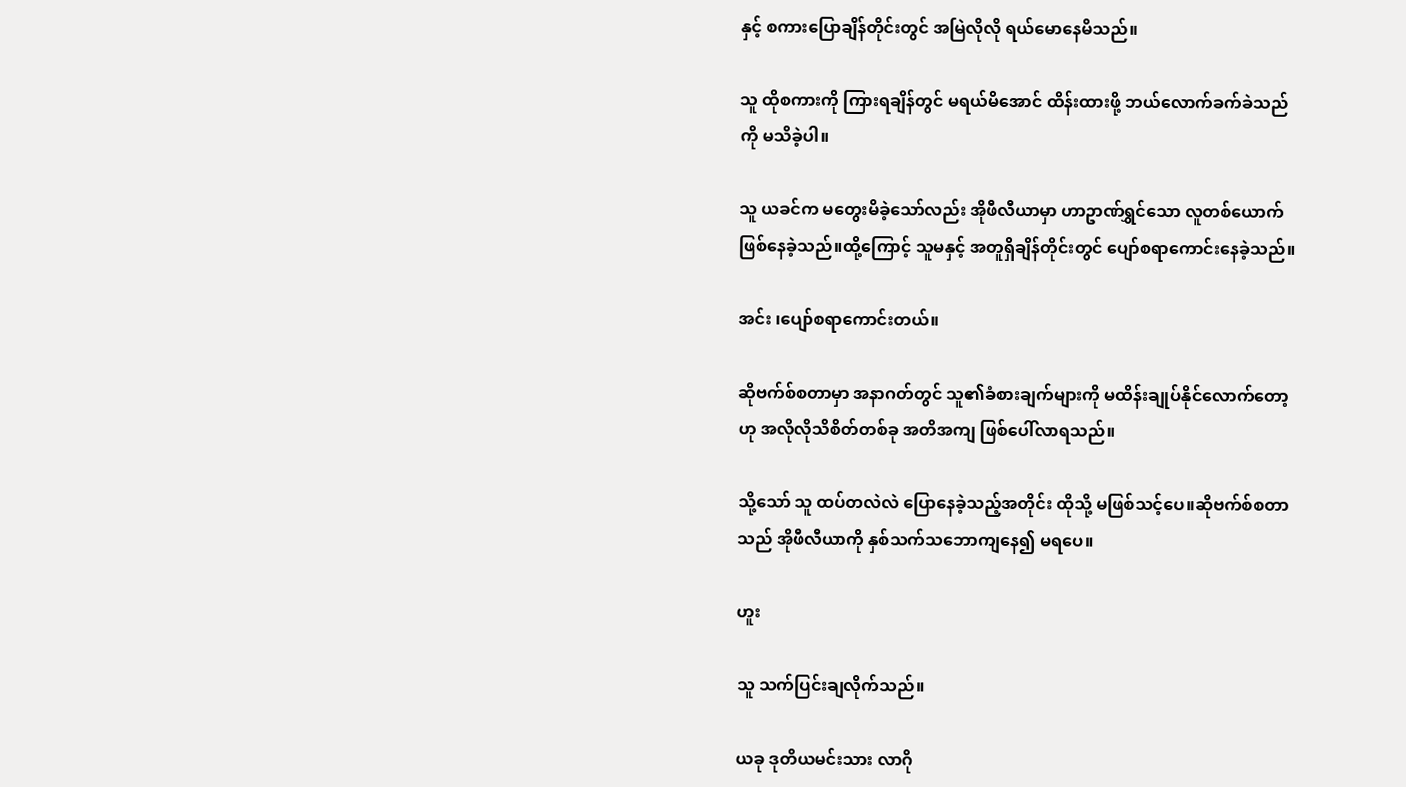နှင့် စကားပြောချိန်တိုင်းတွင် အမြဲလိုလို ရယ်မောနေမိသည်။

သူ ထိုစကားကို ကြားရချိန်တွင် မရယ်မိအောင် ထိန်းထားဖို့ ဘယ်လောက်ခက်ခဲသည်ကို မသိခဲ့ပါ။

သူ ယခင်က မတွေးမိခဲ့သော်လည်း အိုဖီလီယာမှာ ဟာဥာဏ်ရွှင်သော လူတစ်ယောက် ဖြစ်နေခဲ့သည်။ထို့ကြောင့် သူမနှင့် အတူရှိချိန်တိုင်းတွင် ပျော်စရာကောင်းနေခဲ့သည်။

အင်း ၊ပျော်စရာကောင်းတယ်။

ဆိုဗက်စ်စတာမှာ အနာဂတ်တွင် သူ၏ခံစားချက်များကို မထိန်းချုပ်နိုင်လောက်တော့ဟု အလိုလိုသိစိတ်တစ်ခု အတိအကျ ဖြစ်ပေါ်လာရသည်။

သို့သော် သူ ထပ်တလဲလဲ ပြောနေခဲ့သည့်အတိုင်း ထိုသို့ မဖြစ်သင့်ပေ။ဆိုဗက်စ်စတာသည် အိုဖီလီယာကို နှစ်သက်သဘောကျနေ၍ မရပေ။

ဟူး

သူ သက်ပြင်းချလိုက်သည်။

ယခု ဒုတိယမင်းသား လာဂို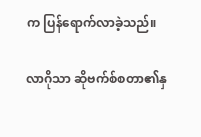က ပြန်ရောက်လာခဲ့သည်။

လာဂိုသာ ဆိုဗက်စ်စတာ၏နှ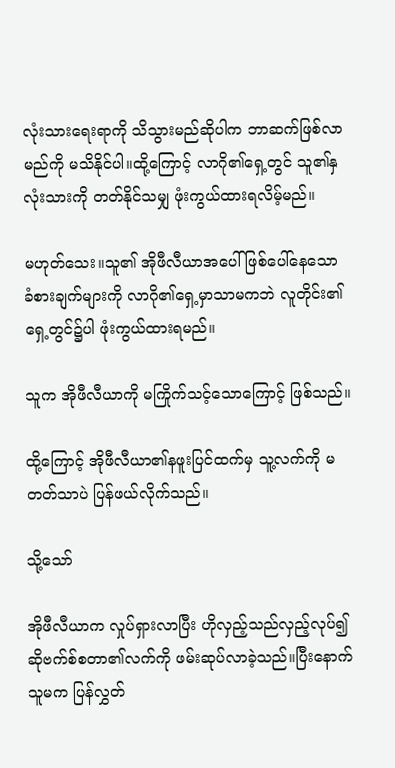လုံးသားရေးရာကို သိသွားမည်ဆိုပါက ဘာဆက်ဖြစ်လာမည်ကို မသိနိုင်ပါ။ထို့ကြောင့် လာဂို၏ရှေ့တွင် သူ၏နှလုံးသားကို တတ်နိုင်သမျှ ဖုံးကွယ်ထားရလိမ့်မည်။

မဟုတ်သေး။သူ၏ အိုဖီလီယာအပေါ် ဖြစ်ပေါ်နေသော ခံစားချက်များကို လာဂို၏ရှေ့မှာသာမကဘဲ လူတိုင်း၏ရှေ့တွင်၌ပါ ဖုံးကွယ်ထားရမည်။

သူက အိုဖီလီယာကို မကြိုက်သင့်သောကြောင့် ဖြစ်သည်။

ထို့ကြောင့် အိုဖီလီယာ၏နဖူးပြင်ထက်မှ သူ့လက်ကို မတတ်သာပဲ ပြန်ဖယ်လိုက်သည်။

သို့သော်

အိုဖီလီယာက လှုပ်ရှားလာပြီး ဟိုလှည့်သည်လှည့်လုပ်၍ ဆိုဗက်စ်စတာ၏လက်ကို ဖမ်းဆုပ်လာခဲ့သည်။ပြီးနောက် သူမက ပြန်လွှတ်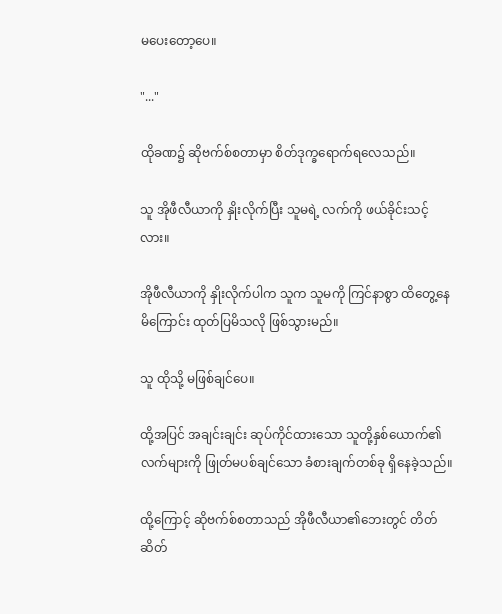မပေးတော့ပေ။

"..."

ထိုခဏ၌ ဆိုဗက်စ်စတာမှာ စိတ်ဒုက္ခရောက်ရလေသည်။

သူ အိုဖီလီယာကို နှိုးလိုက်ပြီး သူမရဲ့ လက်ကို ဖယ်ခိုင်းသင့်လား။

အိုဖီလီယာကို နှိုးလိုက်ပါက သူက သူမကို ကြင်နာစွာ ထိတွေ့နေမိကြောင်း ထုတ်ပြမိသလို ဖြစ်သွားမည်။

သူ ထိုသို့ မဖြစ်ချင်ပေ။

ထို့အပြင် အချင်းချင်း ဆုပ်ကိုင်ထားသော သူတို့နှစ်ယောက်၏လက်များကို ဖြုတ်မပစ်ချင်သော ခံစားချက်တစ်ခု ရှိနေခဲ့သည်။

ထို့ကြောင့် ဆိုဗက်စ်စတာသည် အိုဖီလီယာ၏ဘေးတွင် တိတ်ဆိတ်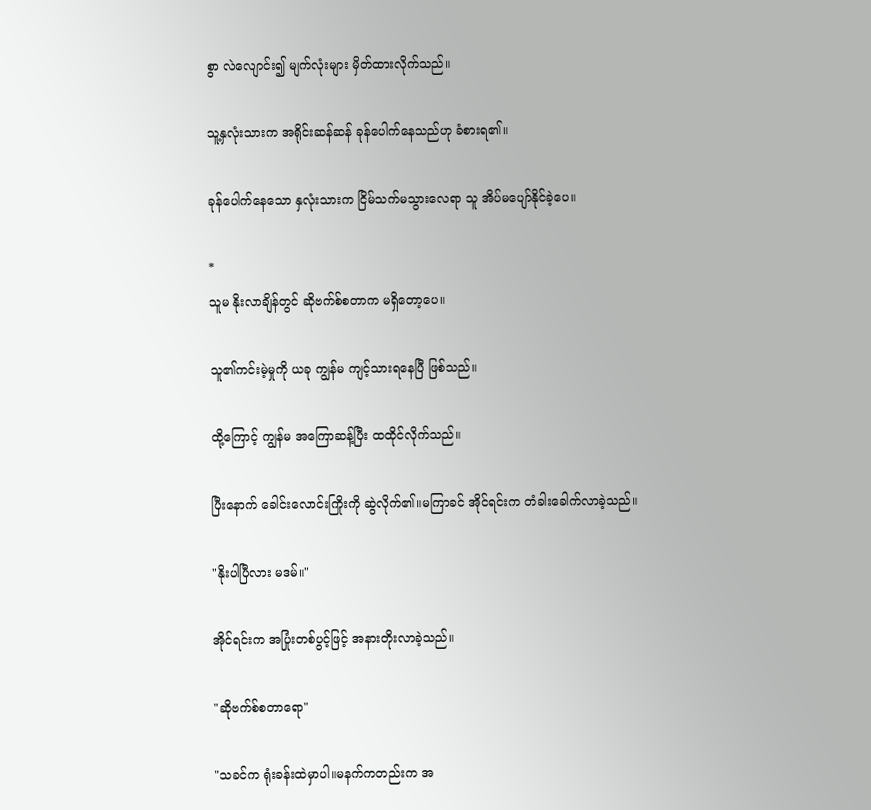စွာ လဲလျောင်း၍ မျက်လုံးများ မှိတ်ထားလိုက်သည်။

သူ့နှလုံးသားက အရိုင်းဆန်ဆန် ခုန်ပေါက်နေသည်ဟု ခံစားရ၏။

ခုန်ပေါက်နေသော နှလုံးသားက ငြိမ်သက်မသွားလေရာ သူ အိပ်မပျော်နိုင်ခဲ့ပေ။

*
သူမ နိုးလာချိန်တွင် ဆိုဗက်စ်စတာက မရှိတော့ပေ။

သူ၏ကင်းမဲ့မှုကို ယခု ကျွန်မ ကျင့်သားရနေပြီ ဖြစ်သည်။

ထို့ကြောင့် ကျွန်မ အကြောဆန့်ပြီး ထထိုင်လိုက်သည်။

ပြီးနောက် ခေါင်းလောင်းကြိုးကို ဆွဲလိုက်၏။မကြာခင် အိုင်ရင်းက တံခါးခေါက်လာခဲ့သည်။

"နိုးပါပြီလား မဒမ်။"

အိုင်ရင်းက အပြုံးတစ်ပွင့်ဖြင့် အနားတိုးလာခဲ့သည်။

"ဆိုဗက်စ်စတာရော"

"သခင်က ရုံးခန်းထဲမှာပါ။မနက်ကတည်းက အ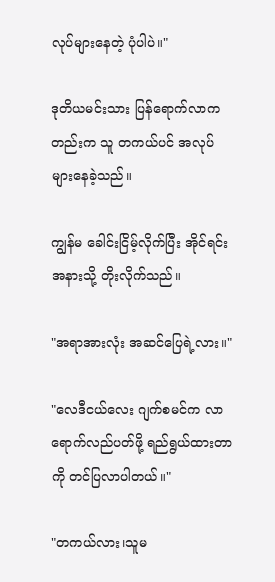လုပ်များနေတဲ့ ပုံပါပဲ။"

ဒုတိယမင်းသား ပြန်ရောက်လာကတည်းက သူ တကယ်ပင် အလုပ်များနေခဲ့သည်။

ကျွန်မ ခေါင်းငြိမ့်လိုက်ပြီး အိုင်ရင်းအနားသို့ တိုးလိုက်သည်။

"အရာအားလုံး အဆင်ပြေရဲ့လား။"

"လေဒီငယ်လေး ဂျက်စမင်က လာရောက်လည်ပတ်ဖို့ ရည်ရွယ်ထားတာကို တင်ပြလာပါတယ်။"

"တကယ်လား၊သူမ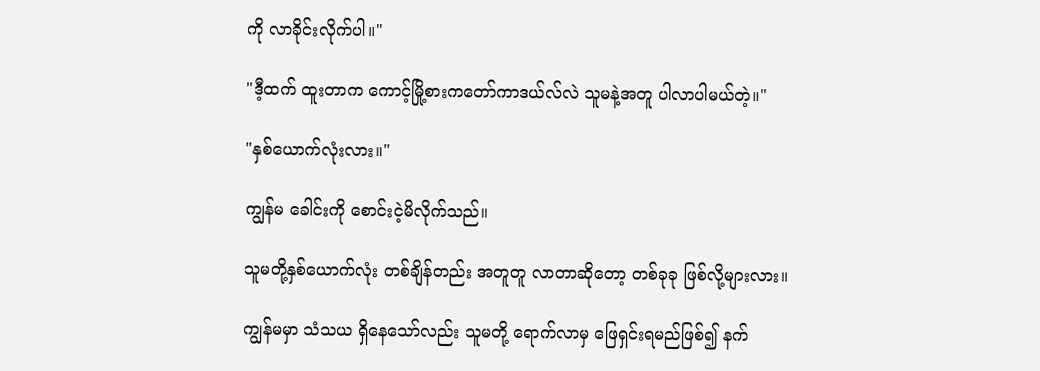ကို လာခိုင်းလိုက်ပါ။"

"ဒီ့ထက် ထူးတာက ကောင့်မြို့စားကတော်ကာဒယ်လ်လဲ သူမနဲ့အတူ ပါလာပါမယ်တဲ့။"

"နှစ်ယောက်လုံးလား။"

ကျွန်မ ခေါင်းကို စောင်းငဲ့မိလိုက်သည်။

သူမတို့နှစ်ယောက်လုံး တစ်ချိန်တည်း အတူတူ လာတာဆိုတော့ တစ်ခုခု ဖြစ်လို့များလား။

ကျွန်မမှာ သံသယ ရှိနေသော်လည်း သူမတို့ ရောက်လာမှ ဖြေရှင်းရမည်ဖြစ်၍ နက်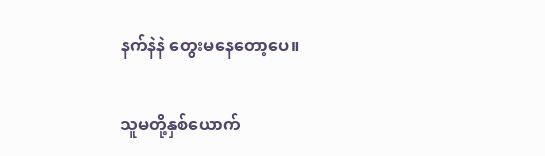နက်နဲနဲ တွေးမနေတော့ပေ။

သူမတို့နှစ်ယောက်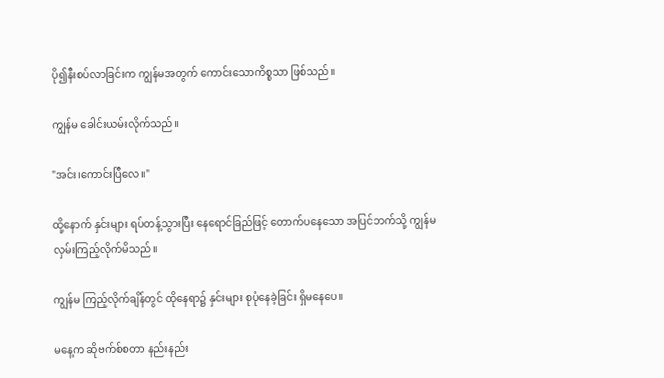ပို၍နီးစပ်လာခြင်းက ကျွန်မအတွက် ကောင်းသောကိစ္စသာ ဖြစ်သည်။

ကျွန်မ ခေါင်းယမ်းလိုက်သည်။

"အင်း၊ကောင်းပြီလေ။"

ထို့နောက် နှင်းများ ရပ်တန့်သွားပြီး နေရောင်ခြည်ဖြင့် တောက်ပနေသော အပြင်ဘက်သို့ ကျွန်မ လှမ်းကြည့်လိုက်မိသည်။

ကျွန်မ ကြည့်လိုက်ချိန်တွင် ထိုနေရာ၌ နှင်းများ စုပုံနေခဲ့ခြင်း ရှိမနေပေ။

မနေ့က ဆိုဗက်စ်စတာ နည်းနည်း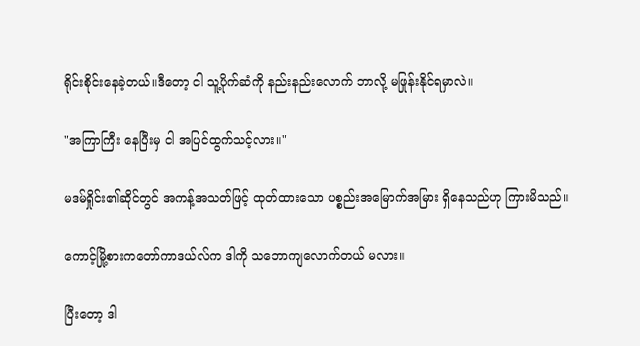ရိုင်းစိုင်းနေခဲ့တယ်။ဒီတော့ ငါ သူ့ပိုက်ဆံကို နည်းနည်းလောက် ဘာလို့ မဖြုန်းနိုင်ရမှာလဲ။

"အကြာကြီး နေပြီးမှ ငါ အပြင်ထွက်သင့်လား။"

မဒမ်ရှိုင်း၏ဆိုင်တွင် အကန့်အသတ်ဖြင့် ထုတ်ထားသော ပစ္စည်းအမြောက်အမြား ရှိနေသည်ဟု ကြားမိသည်။

ကောင့်မြို့စားကတော်ကာဒယ်လ်က ဒါကို သဘောကျလောက်တယ် မလား။

ပြီးတော့ ဒါ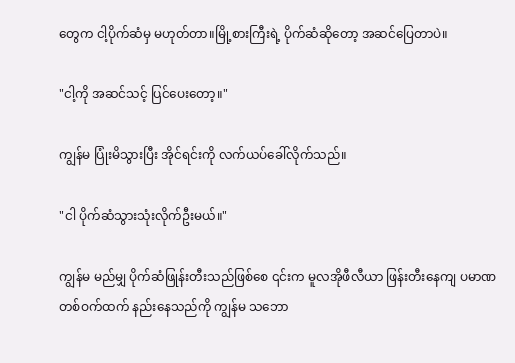တွေက ငါ့ပိုက်ဆံမှ မဟုတ်တာ။မြို့စားကြီးရဲ့ ပိုက်ဆံဆိုတော့ အဆင်ပြေတာပဲ။

"ငါ့ကို အဆင်သင့် ပြင်ပေးတော့။"

ကျွန်မ ပြုံးမိသွားပြီး အိုင်ရင်းကို လက်ယပ်ခေါ်လိုက်သည်။

"ငါ ပိုက်ဆံသွားသုံးလိုက်ဦးမယ်။"

ကျွန်မ မည်မျှ ပိုက်ဆံဖြုန်းတီးသည်ဖြစ်စေ ၎င်းက မူလအိုဖီလီယာ ဖြန်းတီးနေကျ ပမာဏ တစ်ဝက်ထက် နည်းနေသည်ကို ကျွန်မ သဘော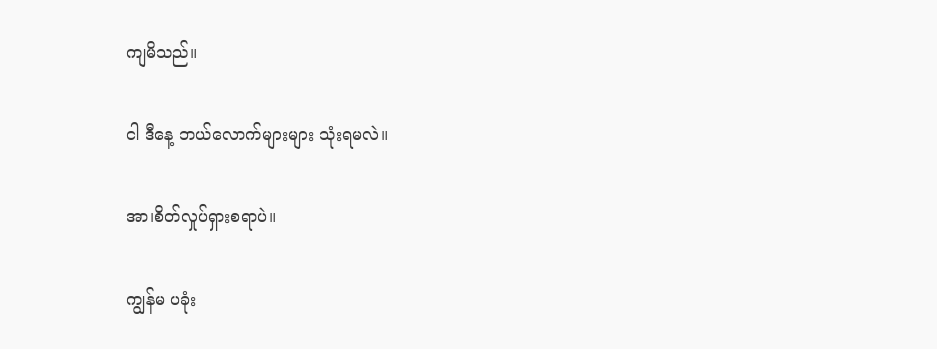ကျမိသည်။

ငါ ဒီနေ့ ဘယ်လောက်များများ သုံးရမလဲ။

အာ၊စိတ်လှုပ်ရှားစရာပဲ။

ကျွန်မ ပခုံး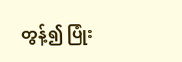တွန့်၍ ပြုံး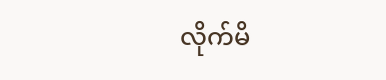လိုက်မိ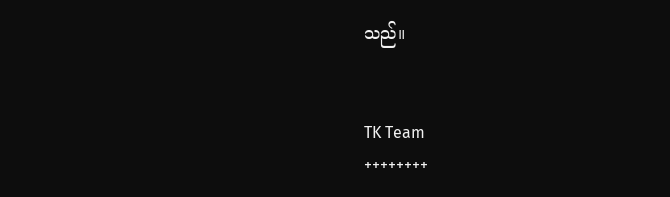သည်။


TK Team
++++++++